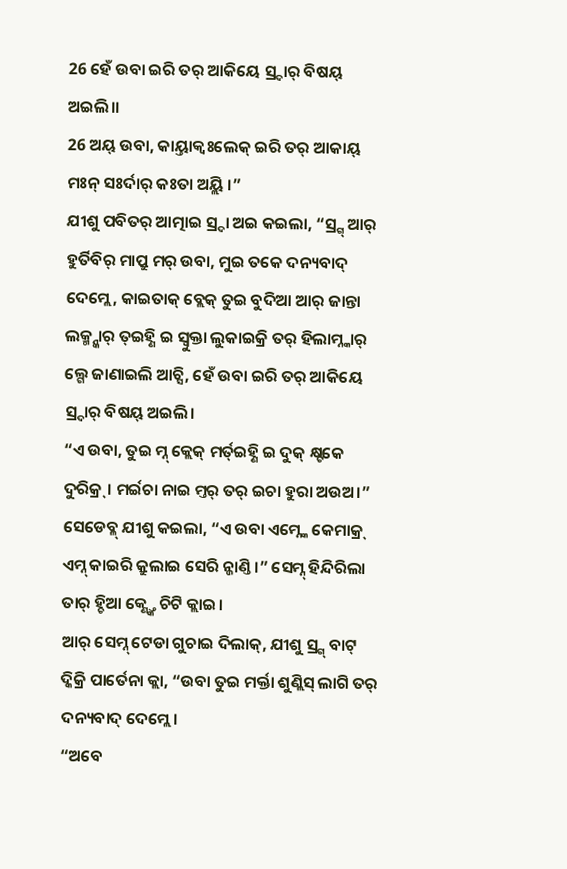26 ହେଁ ଉବା ଇରି ତର୍ ଆକିୟେ ସ୍ର୍ଦାର୍ ବିଷୟ୍ ଅଇଲି।।
26 ଅୟ୍ ଉବା, କାୟ୍ତାକ୍ବଃଲେକ୍ ଇରି ତର୍ ଆକାୟ୍ ମଃନ୍ ସଃର୍ଦାର୍ କଃତା ଅୟ୍ଲି ।”
ଯୀଶୁ ପବିତର୍ ଆତ୍ମାଇ ସ୍ର୍ଦା ଅଇ କଇଲା, “ସ୍ର୍ଗ୍ ଆର୍ ହୁର୍ତିବିର୍ ମାପ୍ରୁ ମର୍ ଉବା, ମୁଇ ତକେ ଦନ୍ୟବାଦ୍ ଦେମ୍ଲେ, କାଇତାକ୍ ବ୍ଲେକ୍ ତୁଇ ବୁଦିଆ ଆର୍ ଜାନ୍ତା ଲକ୍ମ୍ନ୍କାର୍ ତ୍ଇହ୍ଣି ଇ ସ୍ବୁକ୍ତା ଲୁକାଇକ୍ରି ତର୍ ହିଲାମ୍ନ୍କାର୍ ଲ୍ଗେ ଜାଣାଇଲି ଆଚ୍ସି, ହେଁ ଉବା ଇରି ତର୍ ଆକିୟେ ସ୍ର୍ଦାର୍ ବିଷୟ୍ ଅଇଲି।
“ଏ ଉବା, ତୁଇ ମ୍ନ୍ କ୍ଲେକ୍ ମର୍ତ୍ଇହ୍ଣି ଇ ଦୁକ୍ କ୍ଷ୍ଟକେ ଦୁରିକ୍ର୍। ମର୍ଇଚା ନାଇ ମ୍ତର୍ ତର୍ ଇଚା ହୁରା ଅଉଅ।”
ସେଡେବ୍ଳ୍ ଯୀଶୁ କଇଲା, “ଏ ଉବା ଏମ୍ନ୍କେ କେମାକ୍ର୍ ଏମ୍ନ୍ କାଇରି କ୍ରୁଲାଇ ସେରି ନ୍ଜାଣ୍ତି।” ସେମ୍ନ୍ ହିନ୍ଦିରିଲା ତାର୍ ହ୍ଚିଆ କ୍ଣ୍ତ୍କେ ଚିଟି କ୍ଲାଇ।
ଆର୍ ସେମ୍ନ୍ ଟେଡା ଗୁଚାଇ ଦିଲାକ୍, ଯୀଶୁ ସ୍ର୍ଗ୍ ବାଟ୍ ଦ୍କିକ୍ରି ପାର୍ତେନା କ୍ଲା, “ଉବା ତୁଇ ମର୍କ୍ତା ଶୁଣ୍ଲିସ୍ ଲାଗି ତର୍ ଦନ୍ୟବାଦ୍ ଦେମ୍ଲେ।
“ଅବେ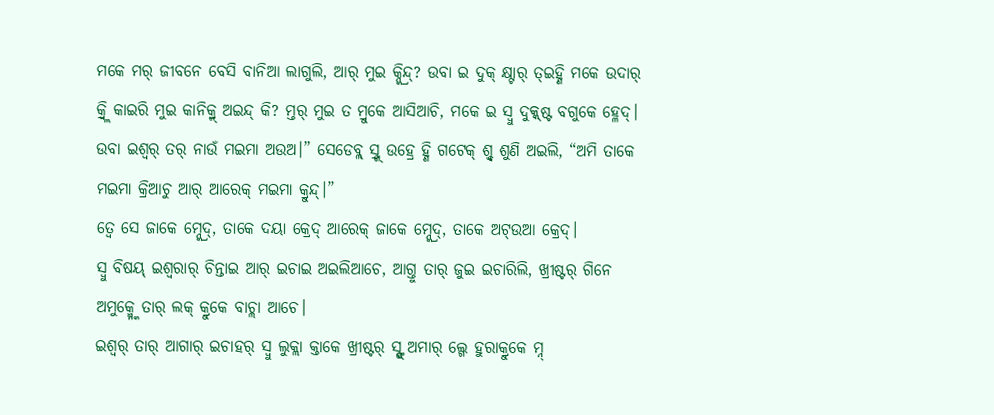ମକେ ମର୍ ଜୀବନେ ବେସି ବାନିଆ ଲାଗୁଲି, ଆର୍ ମୁଇ କ୍ନ୍କ୍ରିନ୍ଦ୍? ଉବା ଇ ଦୁକ୍ କ୍ଷ୍ଟାର୍ ତ୍ଇହ୍ଣି ମକେ ଉଦାର୍ କ୍ର୍ବ୍ଲି କାଇରି ମୁଇ କାନିକ୍ର୍ମ୍ ଅଇନ୍ଦ୍ କି? ମ୍ତର୍ ମୁଇ ତ ମ୍ରୁକେ ଆସିଆଚି, ମକେ ଇ ସ୍ବୁ ଦୁକ୍କ୍ଷ୍ଟ ବଗୁକେ ହ୍ଳେଦ୍।
ଉବା ଇଶ୍ୱର୍ ତର୍ ନାଉଁ ମଇମା ଅଉଅ।” ସେଡେବ୍ଳ୍ ସ୍ର୍ଗ୍ ଉହ୍ରେ ହ୍ଣି ଗଟେକ୍ ଶ୍ବ୍ଦ ଶୁଣି ଅଇଲି, “ଅମି ତାକେ ମଇମା କ୍ରିଆଚୁ ଆର୍ ଆରେକ୍ ମଇମା କ୍ରୁନ୍ଦ୍।”
ତ୍ବେ ସେ ଜାକେ ମ୍ନ୍କ୍ରେଦ୍, ତାକେ ଦୟା କ୍ରେଦ୍ ଆରେକ୍ ଜାକେ ମ୍ନ୍କ୍ରେଦ୍, ତାକେ ଅଟ୍ଉଆ କ୍ରେଦ୍।
ସ୍ବୁ ବିଷୟ୍ ଇଶ୍ଵରାର୍ ଚିନ୍ତାଇ ଆର୍ ଇଚାଇ ଅଇଲିଆଚେ, ଆଗ୍ତୁ ତାର୍ ଜୁଇ ଇଚାରିଲି, ଖ୍ରୀଷ୍ଟର୍ ଗିନେ ଅମୁକ୍ମ୍ନ୍କେ ତାର୍ ଲକ୍ କ୍ରୁକେ ବାଚ୍ଲା ଆଚେ।
ଇଶ୍ଵର୍ ତାର୍ ଆଗାର୍ ଇଚାହର୍ ସ୍ବୁ ଲୁକ୍ଲା କ୍ତାକେ ଖ୍ରୀଷ୍ଟର୍ ସ୍ଙ୍ଗ୍ ଅମାର୍ ଲ୍ଗେ ହୁରାକ୍ରୁକେ ମ୍ନ୍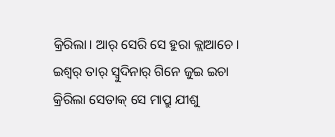କ୍ରିରିଲା। ଆର୍ ସେରି ସେ ହୁରା କ୍ଲାଆଚେ।
ଇଶ୍ଵର୍ ତାର୍ ସ୍ବୁଦିନାର୍ ଗିନେ ଜୁଇ ଇଚା କ୍ରିରିଲା ସେତାକ୍ ସେ ମାପ୍ରୁ ଯୀଶୁ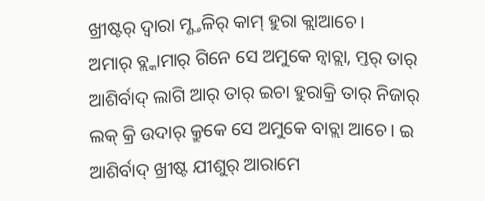ଖ୍ରୀଷ୍ଟର୍ ଦ୍ବାରା ମ୍ଣ୍ତଳିର୍ କାମ୍ ହୁରା କ୍ଲାଆଚେ।
ଅମାର୍ ବ୍ଲ୍କାମାର୍ ଗିନେ ସେ ଅମୁକେ ନ୍ବାଚ୍ଲା, ମ୍ତର୍ ତାର୍ ଆଶିର୍ବାଦ୍ ଲାଗି ଆର୍ ତାର୍ ଇଚା ହୁରାକ୍ରି ତାର୍ ନିଜାର୍ ଲକ୍ କ୍ରି ଉଦାର୍ କ୍ରୁକେ ସେ ଅମୁକେ ବାଚ୍ଲା ଆଚେ। ଇ ଆଶିର୍ବାଦ୍ ଖ୍ରୀଷ୍ଟ ଯୀଶୁର୍ ଆରାମେ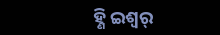ହ୍ଣି ଇଶ୍ଵର୍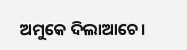ଅମୁକେ ଦିଲାଆଚେ।